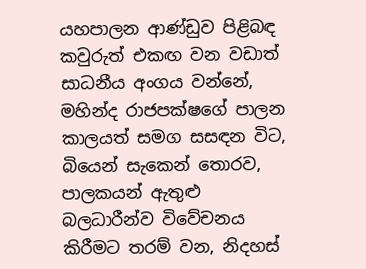යහපාලන ආණ්ඩුව පිළිබඳ කවුරුත් එකඟ වන වඩාත් සාධනීය අංගය වන්නේ, මහින්ද රාජපක්ෂගේ පාලන කාලයත් සමග සසඳන විට, බියෙන් සැකෙන් තොරව, පාලකයන් ඇතුළු බලධාරීන්ව විවේචනය කිරීමට තරම් වන, නිදහස්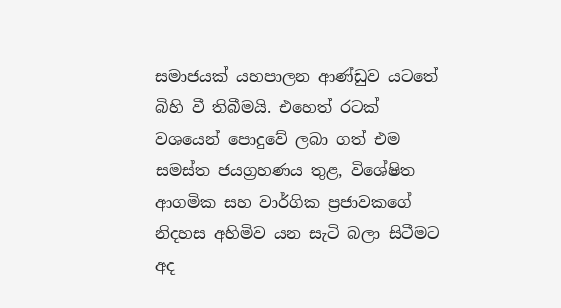සමාජයක් යහපාලන ආණ්ඩුව යටතේ බිහි වී තිබීමයි. එහෙත් රටක් වශයෙන් පොදුවේ ලබා ගත් එම සමස්ත ජයග්‍රහණය තුළ, විශේෂිත ආගමික සහ වාර්ගික ප්‍රජාවකගේ නිදහස අහිමිව යන සැටි බලා සිටීමට අද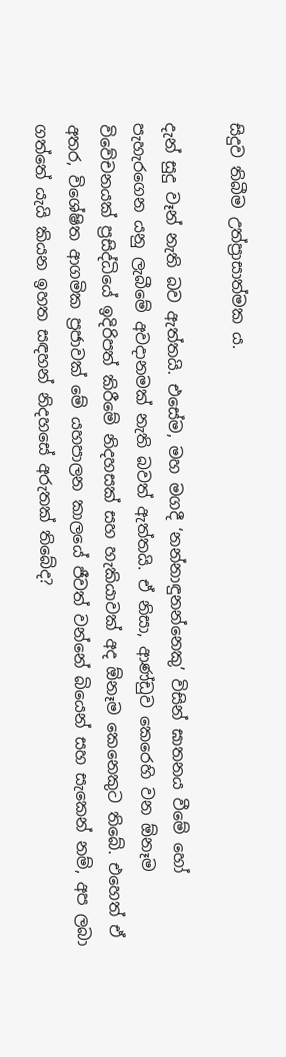සිදුව තිබීම උත්ප්‍රාසාත්මක ය.

දැන් සුදු වෑන් නැති බව ඇත්තයි. එසේම, මහ මගදී ‘නන්නාඳුනන්නෙකු’ විසින් ඝාතනය වීමේ හෝ පැහැරගෙන යනු ලැබීමේ අවදානමක් නැති බවත් ඇත්තයි. ඒ නිසා, ආණ්ඩුව කෙරෙහි වන ඕනෑම විවේචනයක් ප්‍රසිද්ධියේ ඉදිරිපත් කිරීමේ නිදහසක් සහ හැකියාවක් අද ඕනෑම කෙනෙකුට තිබේ. එහෙත් ඒ අතර, විශේෂිත ආගමික ප්‍රජාවක් මේ යහපාලන කාලයේ ජීවත් වන්නේ බියෙන් සහ සැකෙන් නම්, අප ලබා ගත්තේ යැයි කියන ඉහත සඳහන් නිදහසේ අරුතක් තිබේද?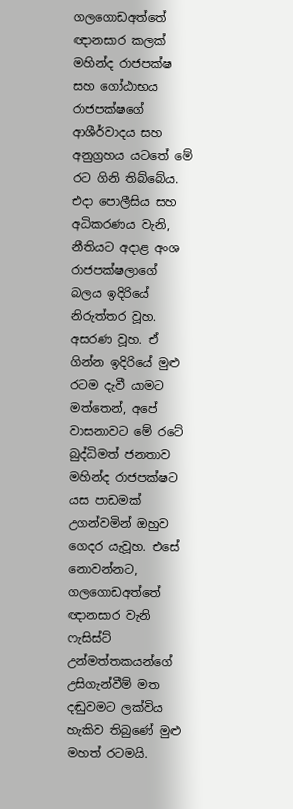ගලගොඩඅත්තේ ඥානසාර කලක් මහින්ද රාජපක්ෂ සහ ගෝඨාභය රාජපක්ෂගේ ආශීර්වාදය සහ අනුග්‍රහය යටතේ මේ රට ගිනි තිබ්බේය. එදා පොලීසිය සහ අධිකරණය වැනි, නීතියට අදාළ අංශ රාජපක්ෂලාගේ බලය ඉදිරියේ නිරුත්තර වූහ. අසරණ වූහ. ඒ ගින්න ඉදිරියේ මුළු රටම දැවී යාමට මත්තෙන්, අපේ වාසනාවට මේ රටේ බුද්ධිමත් ජනතාව මහින්ද රාජපක්ෂට යස පාඩමක් උගන්වමින් ඔහුව ගෙදර යැවූහ. එසේ නොවන්නට, ගලගොඩඅත්තේ ඥානසාර වැනි ෆැසිස්ට් උන්මත්තකයන්ගේ උසිගැන්වීම් මත දඬුවමට ලක්විය හැකිව තිබුණේ මුළු මහත් රටමයි.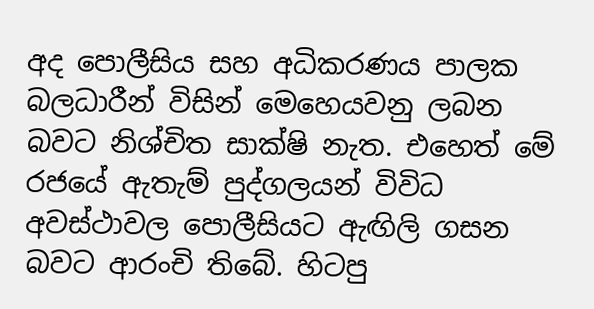අද පොලීසිය සහ අධිකරණය පාලක බලධාරීන් විසින් මෙහෙයවනු ලබන බවට නිශ්චිත සාක්ෂි නැත. එහෙත් මේ රජයේ ඇතැම් පුද්ගලයන් විවිධ අවස්ථාවල පොලීසියට ඇඟිලි ගසන බවට ආරංචි තිබේ. හිටපු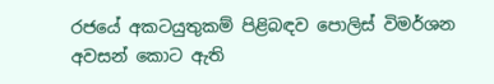රජයේ අකටයුතුකම් පිළිබඳව පොලිස් විමර්ශන අවසන් කොට ඇති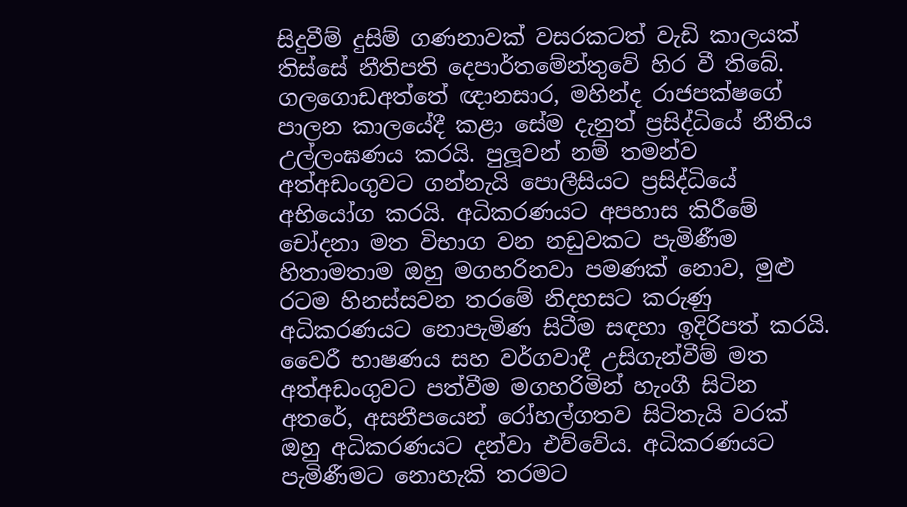සිදුවීම් දුසිම් ගණනාවක් වසරකටත් වැඩි කාලයක් තිස්සේ නීතිපති දෙපාර්තමේන්තුවේ හිර වී තිබේ. ගලගොඩඅත්තේ ඥානසාර, මහින්ද රාජපක්ෂගේ පාලන කාලයේදී කළා සේම දැනුත් ප්‍රසිද්ධියේ නීතිය උල්ලංඝණය කරයි. පුලූවන් නම් තමන්ව අත්අඩංගුවට ගන්නැයි පොලීසියට ප්‍රසිද්ධියේ අභියෝග කරයි. අධිකරණයට අපහාස කිරීමේ චෝදනා මත විභාග වන නඩුවකට පැමිණීම හිතාමතාම ඔහු මගහරිනවා පමණක් නොව, මුළු රටම හිනස්සවන තරමේ නිදහසට කරුණු අධිකරණයට නොපැමිණ සිටීම සඳහා ඉදිරිපත් කරයි. වෛරී භාෂණය සහ වර්ගවාදී උසිගැන්වීම් මත අත්අඩංගුවට පත්වීම මගහරිමින් හැංගී සිටින අතරේ, අසනීපයෙන් රෝහල්ගතව සිටිතැයි වරක් ඔහු අධිකරණයට දන්වා එව්වේය. අධිකරණයට පැමිණීමට නොහැකි තරමට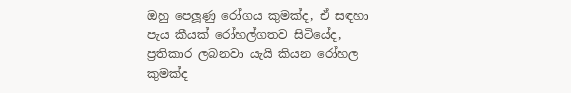ඔහු පෙලූණු රෝගය කුමක්ද, ඒ සඳහා පැය කීයක් රෝහල්ගතව සිටියේද, ප්‍රතිකාර ලබනවා යැයි කියන රෝහල කුමක්ද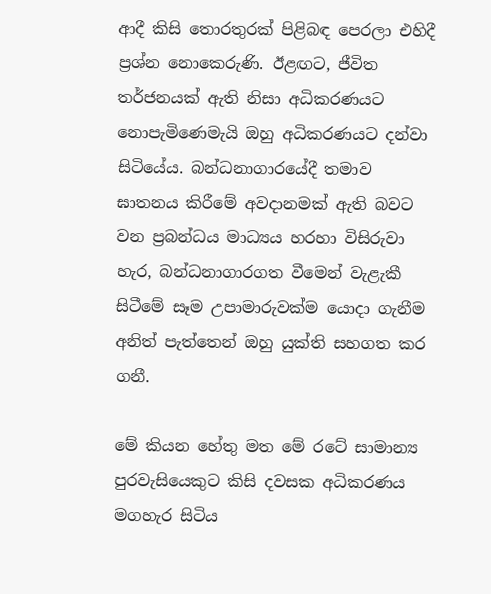ආදී කිසි තොරතුරක් පිළිබඳ පෙරලා එහිදී ප්‍රශ්න නොකෙරුණි. ඊළඟට, ජීවිත තර්ජනයක් ඇති නිසා අධිකරණයට නොපැමිණෙමැයි ඔහු අධිකරණයට දන්වා සිටියේය. බන්ධනාගාරයේදී තමාව ඝාතනය කිරීමේ අවදානමක් ඇති බවට වන ප්‍රබන්ධය මාධ්‍යය හරහා විසිරුවා හැර, බන්ධනාගාරගත වීමෙන් වැළැකී සිටීමේ සෑම උපාමාරුවක්ම යොදා ගැනීම අනිත් පැත්තෙන් ඔහු යුක්ති සහගත කර ගනී.

මේ කියන හේතු මත මේ රටේ සාමාන්‍ය පුරවැසියෙකුට කිසි දවසක අධිකරණය මගහැර සිටිය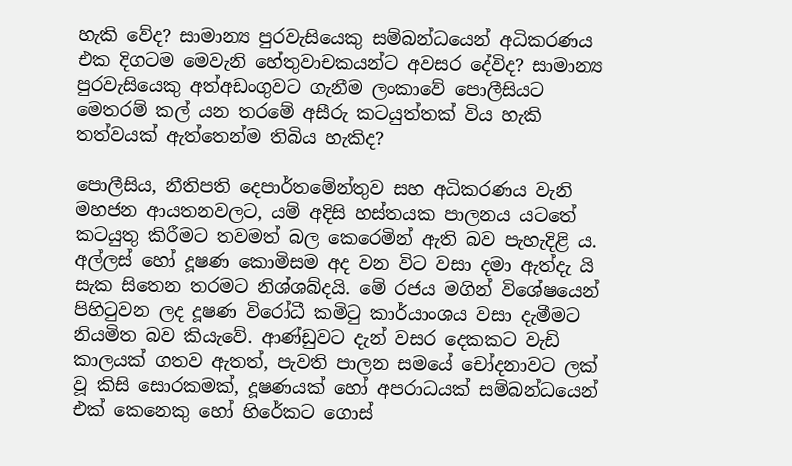හැකි වේද? සාමාන්‍ය පුරවැසියෙකු සම්බන්ධයෙන් අධිකරණය එක දිගටම මෙවැනි හේතුවාචකයන්ට අවසර දේවිද? සාමාන්‍ය පුරවැසියෙකු අත්අඩංගුවට ගැනීම ලංකාවේ පොලීසියට මෙතරම් කල් යන තරමේ අසීරු කටයුත්තක් විය හැකි තත්වයක් ඇත්තෙන්ම තිබිය හැකිද?

පොලීසිය, නීතිපති දෙපාර්තමේන්තුව සහ අධිකරණය වැනි මහජන ආයතනවලට, යම් අදිසි හස්තයක පාලනය යටතේ කටයුතු කිරීමට තවමත් බල කෙරෙමින් ඇති බව පැහැදිළි ය. අල්ලස් හෝ දූෂණ කොමිසම අද වන විට වසා දමා ඇත්දැ යි සැක සිතෙන තරමට නිශ්ශබ්දයි. මේ රජය මගින් විශේෂයෙන් පිහිටුවන ලද දූෂණ විරෝධී කමිටු කාර්යාංශය වසා දැමීමට නියමිත බව කියැවේ. ආණ්ඩුවට දැන් වසර දෙකකට වැඩි කාලයක් ගතව ඇතත්, පැවති පාලන සමයේ චෝදනාවට ලක් වූ කිසි සොරකමක්, දූෂණයක් හෝ අපරාධයක් සම්බන්ධයෙන් එක් කෙනෙකු හෝ හිරේකට ගොස්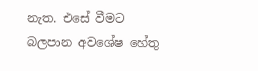නැත. එසේ වීමට බලපාන අවශේෂ හේතු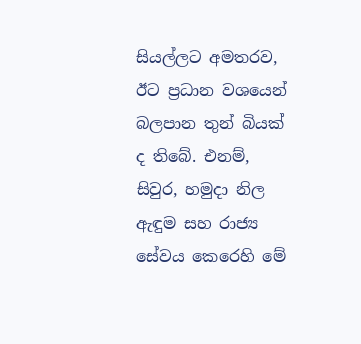සියල්ලට අමතරව, ඊට ප්‍රධාන වශයෙන් බලපාන තුන් බියක් ද තිබේ. එනම්, සිවුර, හමුදා නිල ඇඳුම සහ රාජ්‍ය සේවය කෙරෙහි මේ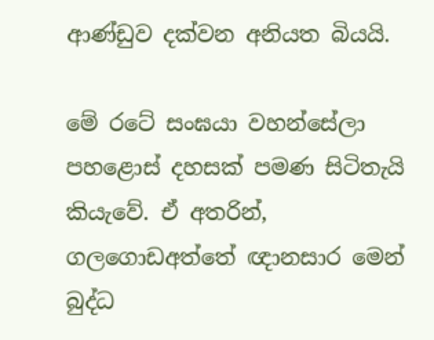ආණ්ඩුව දක්වන අනියත බියයි.

මේ රටේ සංඝයා වහන්සේලා පහළොස් දහසක් පමණ සිටිතැයි කියැවේ. ඒ අතරින්, ගලගොඩඅත්තේ ඥානසාර මෙන් බුද්ධ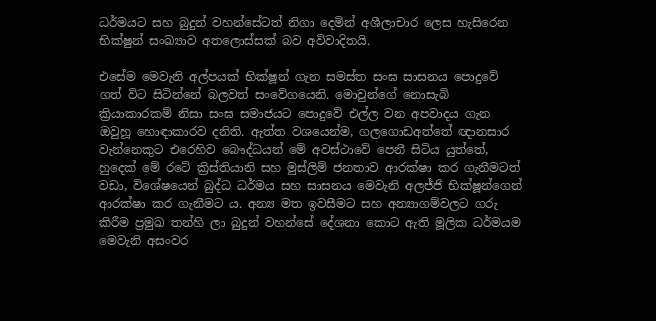ධර්මයට සහ බුදුන් වහන්සේටත් නිගා දෙමින් අශීලාචාර ලෙස හැසිරෙන භික්ෂුන් සංඛ්‍යාව අතලොස්සක් බව අවිවාදිතයි.

එසේම මෙවැනි අල්පයක් භික්ෂූන් ගැන සමස්ත සංඝ සාසනය පොදුවේ ගත් විට සිටින්නේ බලවත් සංවේගයෙනි. මොවුන්ගේ නොසැබි ක්‍රියාකාරකම් නිසා සංඝ සමාජයට පොදුවේ එල්ල වන අපවාදය ගැන ඔවුහූ හොඳාකාරව දනිති. ඇත්ත වශයෙන්ම, ගලගොඩඅත්තේ ඥානසාර වැන්නෙකුට එරෙහිව බෞද්ධයන් මේ අවස්ථාවේ පෙනී සිටිය යුත්තේ, හුදෙක් මේ රටේ ක්‍රිස්තියානි සහ මුස්ලිම් ජනතාව ආරක්ෂා කර ගැනීමටත් වඩා, විශේෂයෙන් බුද්ධ ධර්මය සහ සාසනය මෙවැනි අලජ්ජි භික්ෂූන්ගෙන් ආරක්ෂා කර ගැනීමට ය. අන්‍ය මත ඉවසීමට සහ අන්‍යාගම්වලට ගරු කිරීම ප්‍රමුඛ තන්හි ලා බුදුන් වහන්සේ දේශනා කොට ඇති මූලික ධර්මයම මෙවැනි අසංවර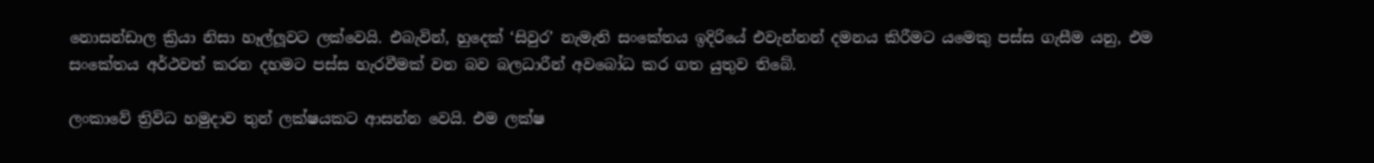නොසන්ඩාල ක්‍රියා නිසා හෑල්ලූවට ලක්වෙයි. එබැවින්, හුදෙක් ‘සිවුර’ නැමැති සංකේතය ඉදිරියේ එවැන්නන් දමනය කිරීමට යමෙකු පස්ස ගැසීම යනු, එම සංකේතය අර්ථවත් කරන දහමට පස්ස හැරවීමක් වන බව බලධාරීන් අවබෝධ කර ගත යුතුව තිබේ.

ලංකාවේ ත්‍රිවිධ හමුදාව තුන් ලක්ෂයකට ආසන්න වෙයි. එම ලක්ෂ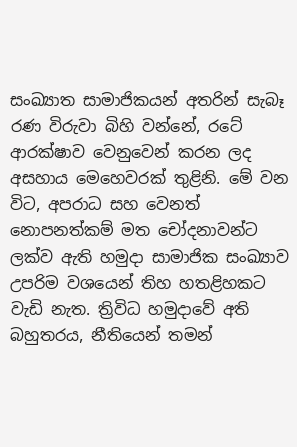සංඛ්‍යාත සාමාජිකයන් අතරින් සැබෑ රණ විරුවා බිහි වන්නේ, රටේ ආරක්ෂාව වෙනුවෙන් කරන ලද අසහාය මෙහෙවරක් තුළිනි. මේ වන විට, අපරාධ සහ වෙනත් නොපනත්කම් මත චෝදනාවන්ට ලක්ව ඇති හමුදා සාමාජික සංඛ්‍යාව උපරිම වශයෙන් තිහ හතළිහකට වැඩි නැත. ත්‍රිවිධ හමුදාවේ අති බහුතරය, නීතියෙන් තමන්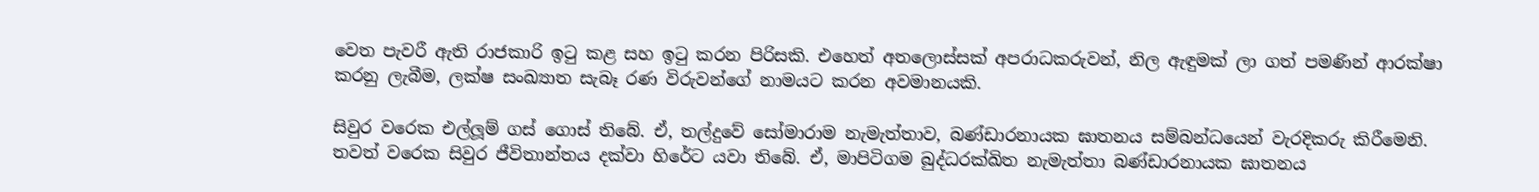වෙත පැවරී ඇති රාජකාරි ඉටු කළ සහ ඉටු කරන පිරිසකි. එහෙත් අතලොස්සක් අපරාධකරුවන්, නිල ඇඳුමක් ලා ගත් පමණින් ආරක්ෂා කරනු ලැබීම, ලක්ෂ සංඛ්‍යාත සැබෑ රණ විරුවන්ගේ නාමයට කරන අවමානයකි.

සිවුර වරෙක එල්ලූම් ගස් ගොස් තිබේ. ඒ, තල්දුවේ සෝමාරාම නැමැත්තාව, බණ්ඩාරනායක ඝාතනය සම්බන්ධයෙන් වැරදිකරු කිරීමෙනි. තවත් වරෙක සිවුර ජීවිතාන්තය දක්වා හිරේට යවා තිබේ. ඒ, මාපිටිගම බුද්ධරක්ඛිත නැමැත්තා බණ්ඩාරනායක ඝාතනය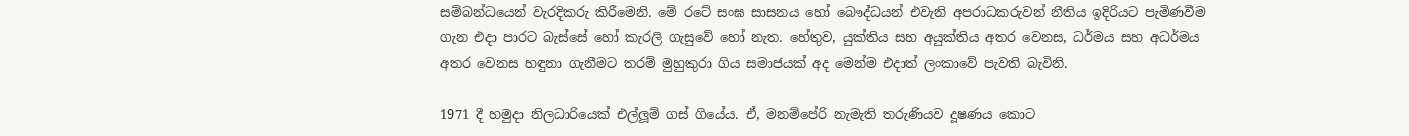සම්බන්ධයෙන් වැරදිකරු කිරීමෙනි. මේ රටේ සංඝ සාසනය හෝ බෞද්ධයන් එවැනි අපරාධකරුවන් නීතිය ඉදිරියට පැමිණවීම ගැන එදා පාරට බැස්සේ හෝ කැරලි ගැසුවේ හෝ නැත. හේතුව, යුක්තිය සහ අයුක්තිය අතර වෙනස, ධර්මය සහ අධර්මය අතර වෙනස හඳුනා ගැනීමට තරම් මුහුකුරා ගිය සමාජයක් අද මෙන්ම එදාත් ලංකාවේ පැවති බැවිනි.

1971 දී හමුදා නිලධාරියෙක් එල්ලූම් ගස් ගියේය. ඒ, මනම්පේරි නැමැති තරුණියව දූෂණය කොට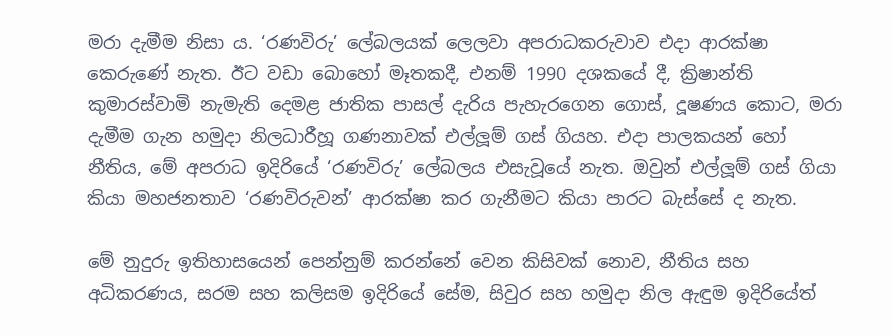මරා දැමීම නිසා ය. ‘රණවිරු’ ලේබලයක් ලෙලවා අපරාධකරුවාව එදා ආරක්ෂා කෙරුණේ නැත. ඊට වඩා බොහෝ මෑතකදී, එනම් 1990 දශකයේ දී, ක්‍රිෂාන්ති කුමාරස්වාමි නැමැති දෙමළ ජාතික පාසල් දැරිය පැහැරගෙන ගොස්, දූෂණය කොට, මරා දැමීම ගැන හමුදා නිලධාරීහූ ගණනාවක් එල්ලූම් ගස් ගියහ. එදා පාලකයන් හෝ නීතිය, මේ අපරාධ ඉදිරියේ ‘රණවිරු’ ලේබලය එසැවූයේ නැත. ඔවුන් එල්ලූම් ගස් ගියා කියා මහජනතාව ‘රණවිරුවන්’ ආරක්ෂා කර ගැනීමට කියා පාරට බැස්සේ ද නැත.

මේ නුදුරු ඉතිහාසයෙන් පෙන්නුම් කරන්නේ වෙන කිසිවක් නොව, නීතිය සහ අධිකරණය, සරම සහ කලිසම ඉදිරියේ සේම, සිවුර සහ හමුදා නිල ඇඳුම ඉදිරියේත්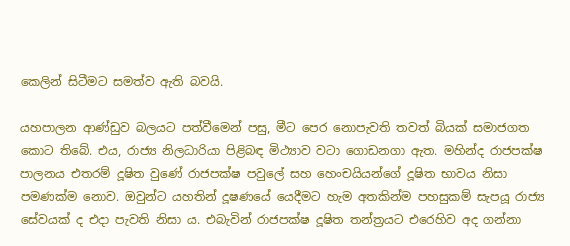කෙලින් සිටීමට සමත්ව ඇති බවයි.

යහපාලන ආණ්ඩුව බලයට පත්වීමෙන් පසු, මීට පෙර නොපැවති තවත් බියක් සමාජගත කොට තිබේ. එය, රාජ්‍ය නිලධාරියා පිළිබඳ මිථ්‍යාව වටා ගොඩනගා ඇත. මහින්ද රාජපක්ෂ පාලනය එතරම් දූෂිත වුණේ රාජපක්ෂ පවුලේ සහ හෙංචයියන්ගේ දූෂිත භාවය නිසා පමණක්ම නොව. ඔවුන්ට යහතින් දූෂණයේ යෙදීමට හැම අතකින්ම පහසුකම් සැපයූ රාජ්‍ය සේවයක් ද එදා පැවති නිසා ය. එබැවින් රාජපක්ෂ දූෂිත තන්ත්‍රයට එරෙහිව අද ගන්නා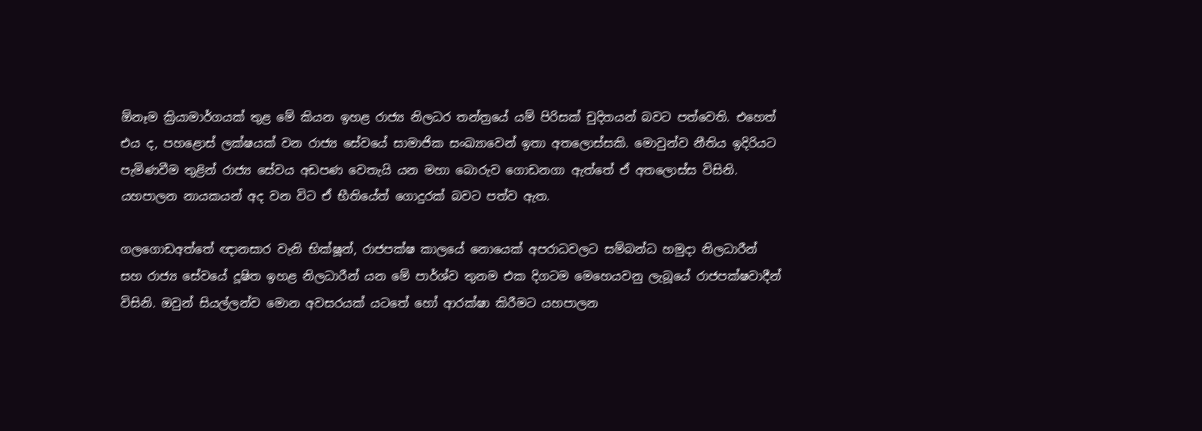ඕනෑම ක්‍රියාමාර්ගයක් තුළ මේ කියන ඉහළ රාජ්‍ය නිලධර තන්ත්‍රයේ යම් පිරිසක් චුදිතයන් බවට පත්වෙති. එහෙත් එය ද, පහළොස් ලක්ෂයක් වන රාජ්‍ය සේවයේ සාමාජික සංඛ්‍යාවෙන් ඉතා අතලොස්සකි. මොවුන්ව නීතිය ඉදිරියට පැමිණවීම තුළින් රාජ්‍ය සේවය අඩපණ වෙතැයි යන මහා බොරුව ගොඩනගා ඇත්තේ ඒ අතලොස්ස විසිනි. යහපාලන නායකයන් අද වන විට ඒ භීතියේත් ගොදුරක් බවට පත්ව ඇත.

ගලගොඩඅත්තේ ඥානසාර වැනි භික්ෂූන්, රාජපක්ෂ කාලයේ නොයෙක් අපරාධවලට සම්බන්ධ හමුදා නිලධාරීන් සහ රාජ්‍ය සේවයේ දූෂිත ඉහළ නිලධාරීන් යන මේ පාර්ශ්ව තුනම එක දිගටම මෙහෙයවනු ලැබූයේ රාජපක්ෂවාදීන් විසිනි. ඔවුන් සියල්ලන්ව මොන අවසරයක් යටතේ හෝ ආරක්ෂා කිරීමට යහපාලන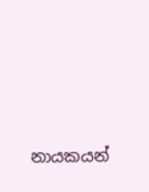නායකයන්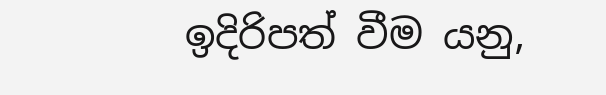ඉදිරිපත් වීම යනු,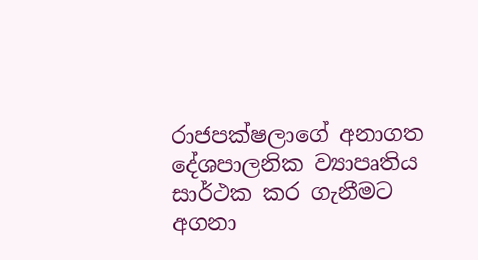රාජපක්ෂලාගේ අනාගත දේශපාලනික ව්‍යාපෘතිය සාර්ථක කර ගැනීමට අගනා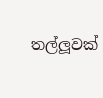තල්ලූවක්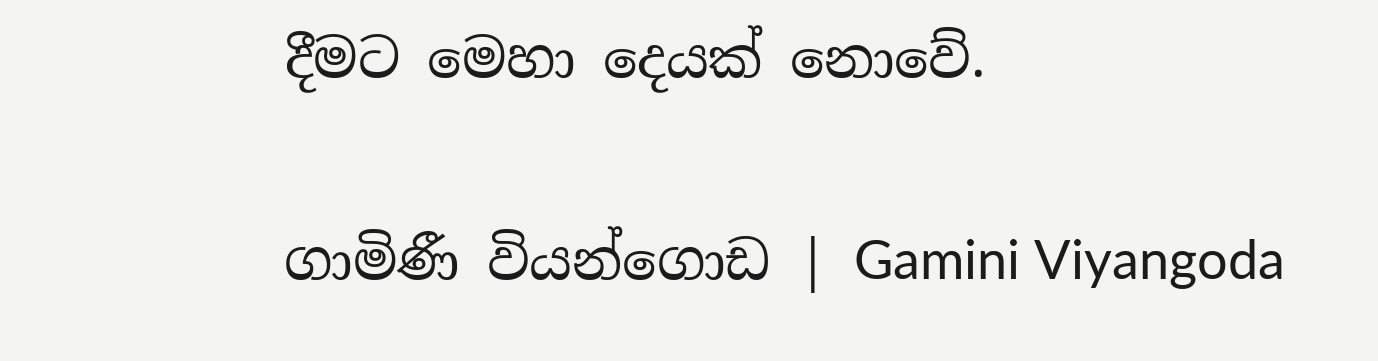දීමට මෙහා දෙයක් නොවේ.

ගාමිණී වියන්ගොඩ | Gamini Viyangoda